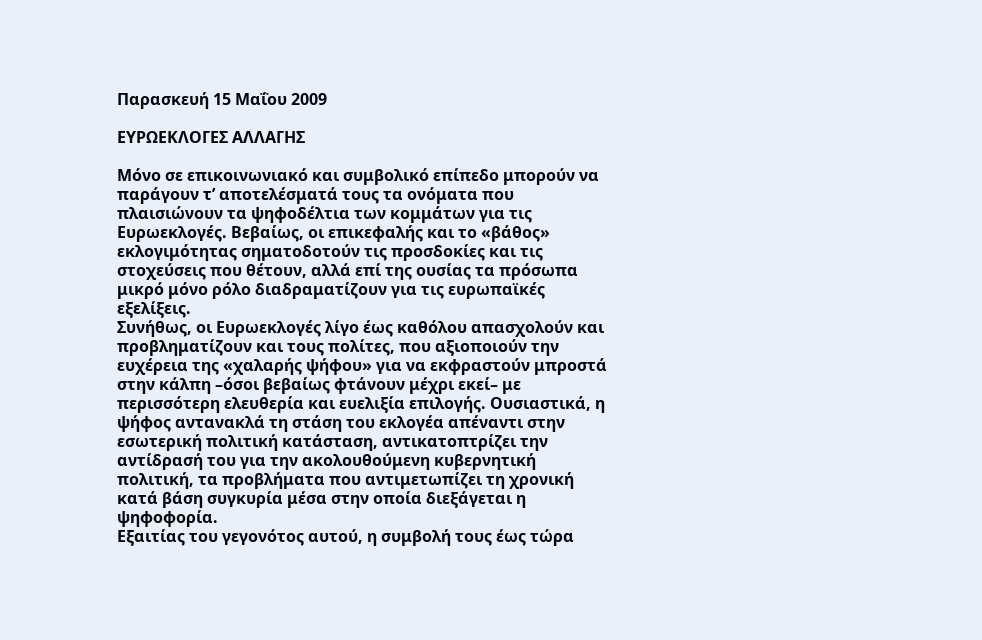Παρασκευή 15 Μαΐου 2009

ΕΥΡΩΕΚΛΟΓΕΣ ΑΛΛΑΓΗΣ

Μόνο σε επικοινωνιακό και συμβολικό επίπεδο μπορούν να παράγουν τ’ αποτελέσματά τους τα ονόματα που πλαισιώνουν τα ψηφοδέλτια των κομμάτων για τις Ευρωεκλογές. Βεβαίως, οι επικεφαλής και το «βάθος» εκλογιμότητας σηματοδοτούν τις προσδοκίες και τις στοχεύσεις που θέτουν, αλλά επί της ουσίας τα πρόσωπα μικρό μόνο ρόλο διαδραματίζουν για τις ευρωπαϊκές εξελίξεις.
Συνήθως, οι Ευρωεκλογές λίγο έως καθόλου απασχολούν και προβληματίζουν και τους πολίτες, που αξιοποιούν την ευχέρεια της «χαλαρής ψήφου» για να εκφραστούν μπροστά στην κάλπη –όσοι βεβαίως φτάνουν μέχρι εκεί– με περισσότερη ελευθερία και ευελιξία επιλογής. Ουσιαστικά, η ψήφος αντανακλά τη στάση του εκλογέα απέναντι στην εσωτερική πολιτική κατάσταση, αντικατοπτρίζει την αντίδρασή του για την ακολουθούμενη κυβερνητική πολιτική, τα προβλήματα που αντιμετωπίζει τη χρονική κατά βάση συγκυρία μέσα στην οποία διεξάγεται η ψηφοφορία.
Εξαιτίας του γεγονότος αυτού, η συμβολή τους έως τώρα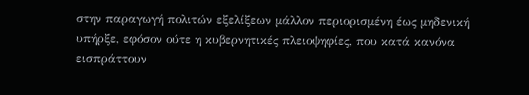στην παραγωγή πολιτών εξελίξεων μάλλον περιορισμένη έως μηδενική υπήρξε, εφόσον ούτε η κυβερνητικές πλειοψηφίες, που κατά κανόνα εισπράττουν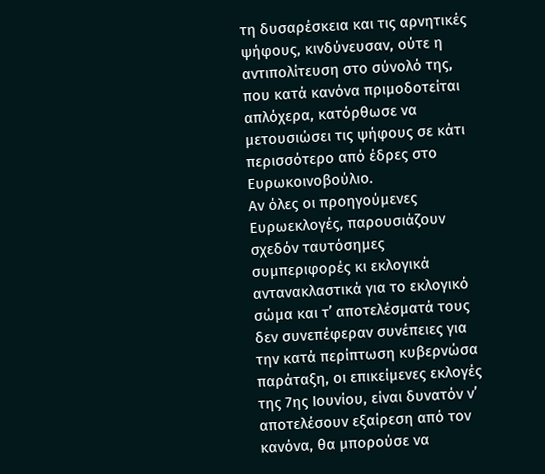τη δυσαρέσκεια και τις αρνητικές ψήφους, κινδύνευσαν, ούτε η αντιπολίτευση στο σύνολό της, που κατά κανόνα πριμοδοτείται απλόχερα, κατόρθωσε να μετουσιώσει τις ψήφους σε κάτι περισσότερο από έδρες στο Ευρωκοινοβούλιο.
Αν όλες οι προηγούμενες Ευρωεκλογές, παρουσιάζουν σχεδόν ταυτόσημες συμπεριφορές κι εκλογικά αντανακλαστικά για το εκλογικό σώμα και τ’ αποτελέσματά τους δεν συνεπέφεραν συνέπειες για την κατά περίπτωση κυβερνώσα παράταξη, οι επικείμενες εκλογές της 7ης Ιουνίου, είναι δυνατόν ν’ αποτελέσουν εξαίρεση από τον κανόνα, θα μπορούσε να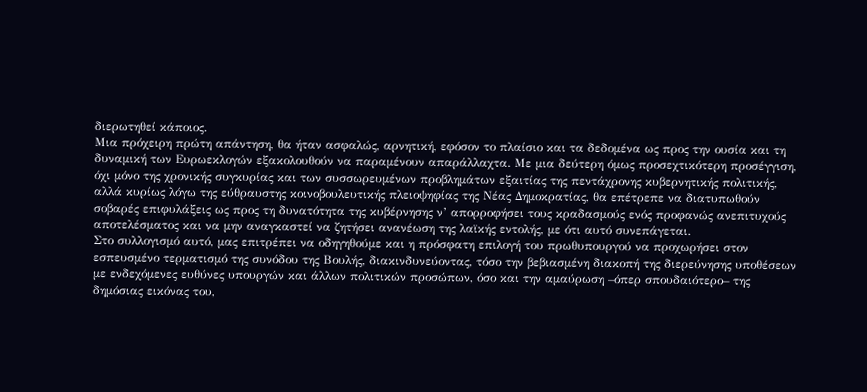διερωτηθεί κάποιος.
Μια πρόχειρη πρώτη απάντηση, θα ήταν ασφαλώς, αρνητική, εφόσον το πλαίσιο και τα δεδομένα ως προς την ουσία και τη δυναμική των Ευρωεκλογών εξακολουθούν να παραμένουν απαράλλαχτα. Με μια δεύτερη όμως προσεχτικότερη προσέγγιση, όχι μόνο της χρονικής συγκυρίας και των συσσωρευμένων προβλημάτων εξαιτίας της πεντάχρονης κυβερνητικής πολιτικής, αλλά κυρίως λόγω της εύθραυστης κοινοβουλευτικής πλειοψηφίας της Νέας Δημοκρατίας, θα επέτρεπε να διατυπωθούν σοβαρές επιφυλάξεις ως προς τη δυνατότητα της κυβέρνησης ν’ απορροφήσει τους κραδασμούς ενός προφανώς ανεπιτυχούς αποτελέσματος και να μην αναγκαστεί να ζητήσει ανανέωση της λαϊκής εντολής, με ότι αυτό συνεπάγεται.
Στο συλλογισμό αυτό, μας επιτρέπει να οδηγηθούμε και η πρόσφατη επιλογή του πρωθυπουργού να προχωρήσει στον εσπευσμένο τερματισμό της συνόδου της Βουλής, διακινδυνεύοντας, τόσο την βεβιασμένη διακοπή της διερεύνησης υποθέσεων με ενδεχόμενες ευθύνες υπουργών και άλλων πολιτικών προσώπων, όσο και την αμαύρωση –όπερ σπουδαιότερο– της δημόσιας εικόνας του,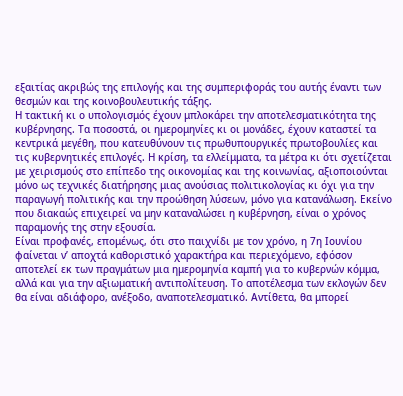εξαιτίας ακριβώς της επιλογής και της συμπεριφοράς του αυτής έναντι των θεσμών και της κοινοβουλευτικής τάξης.
Η τακτική κι ο υπολογισμός έχουν μπλοκάρει την αποτελεσματικότητα της κυβέρνησης. Τα ποσοστά, οι ημερομηνίες κι οι μονάδες, έχουν καταστεί τα κεντρικά μεγέθη, που κατευθύνουν τις πρωθυπουργικές πρωτοβουλίες και τις κυβερνητικές επιλογές. Η κρίση, τα ελλείμματα, τα μέτρα κι ότι σχετίζεται με χειρισμούς στο επίπεδο της οικονομίας και της κοινωνίας, αξιοποιούνται μόνο ως τεχνικές διατήρησης μιας ανούσιας πολιτικολογίας κι όχι για την παραγωγή πολιτικής και την προώθηση λύσεων, μόνο για κατανάλωση. Εκείνο που διακαώς επιχειρεί να μην καταναλώσει η κυβέρνηση, είναι ο χρόνος παραμονής της στην εξουσία.
Είναι προφανές, επομένως, ότι στο παιχνίδι με τον χρόνο, η 7η Ιουνίου φαίνεται ν’ αποχτά καθοριστικό χαρακτήρα και περιεχόμενο, εφόσον αποτελεί εκ των πραγμάτων μια ημερομηνία καμπή για το κυβερνών κόμμα, αλλά και για την αξιωματική αντιπολίτευση. Το αποτέλεσμα των εκλογών δεν θα είναι αδιάφορο, ανέξοδο, αναποτελεσματικό. Αντίθετα, θα μπορεί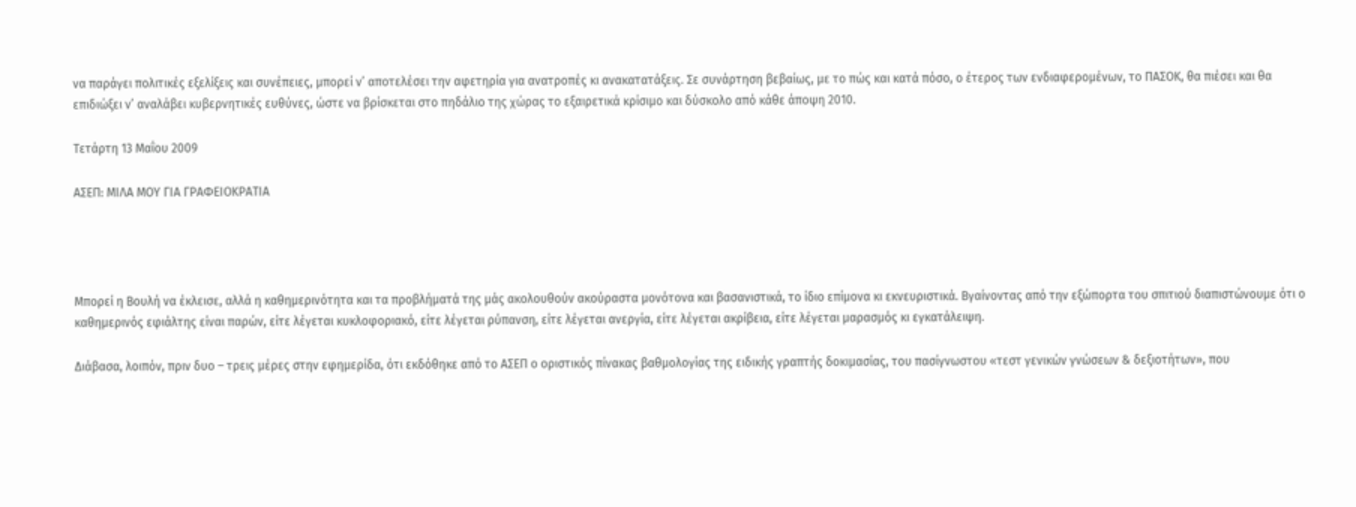να παράγει πολιτικές εξελίξεις και συνέπειες, μπορεί ν’ αποτελέσει την αφετηρία για ανατροπές κι ανακατατάξεις. Σε συνάρτηση βεβαίως, με το πώς και κατά πόσο, ο έτερος των ενδιαφερομένων, το ΠΑΣΟΚ, θα πιέσει και θα επιδιώξει ν’ αναλάβει κυβερνητικές ευθύνες, ώστε να βρίσκεται στο πηδάλιο της χώρας το εξαιρετικά κρίσιμο και δύσκολο από κάθε άποψη 2010.

Τετάρτη 13 Μαΐου 2009

ΑΣΕΠ: ΜΙΛΑ ΜΟΥ ΓΙΑ ΓΡΑΦΕΙΟΚΡΑΤΙΑ




Μπορεί η Βουλή να έκλεισε, αλλά η καθημερινότητα και τα προβλήματά της μάς ακολουθούν ακούραστα μονότονα και βασανιστικά, το ίδιο επίμονα κι εκνευριστικά. Βγαίνοντας από την εξώπορτα του σπιτιού διαπιστώνουμε ότι ο καθημερινός εφιάλτης είναι παρών, είτε λέγεται κυκλοφοριακό, είτε λέγεται ρύπανση, είτε λέγεται ανεργία, είτε λέγεται ακρίβεια, είτε λέγεται μαρασμός κι εγκατάλειψη.

Διάβασα, λοιπόν, πριν δυο – τρεις μέρες στην εφημερίδα, ότι εκδόθηκε από το ΑΣΕΠ ο οριστικός πίνακας βαθμολογίας της ειδικής γραπτής δοκιμασίας, του πασίγνωστου «τεστ γενικών γνώσεων & δεξιοτήτων», που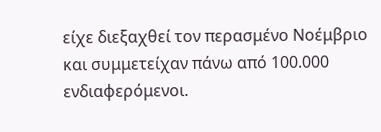είχε διεξαχθεί τον περασμένο Νοέμβριο και συμμετείχαν πάνω από 100.000 ενδιαφερόμενοι.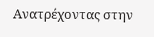Ανατρέχοντας στην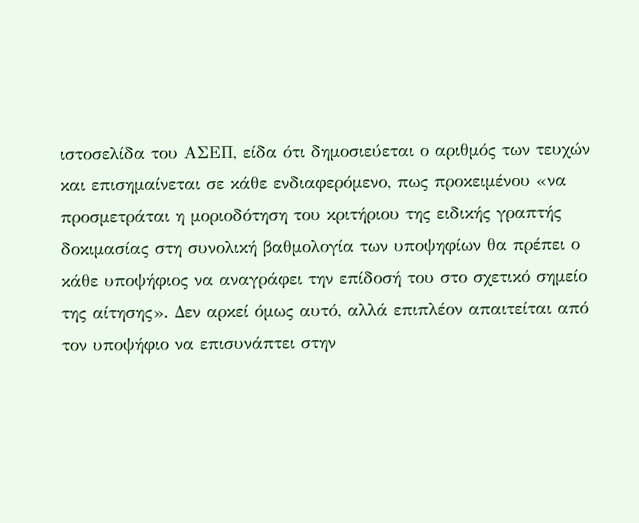ιστοσελίδα του ΑΣΕΠ, είδα ότι δημοσιεύεται ο αριθμός των τευχών και επισημαίνεται σε κάθε ενδιαφερόμενο, πως προκειμένου «να προσμετράται η μοριοδότηση του κριτήριου της ειδικής γραπτής δοκιμασίας στη συνολική βαθμολογία των υποψηφίων θα πρέπει ο κάθε υποψήφιος να αναγράφει την επίδοσή του στο σχετικό σημείο της αίτησης». Δεν αρκεί όμως αυτό, αλλά επιπλέον απαιτείται από τον υποψήφιο να επισυνάπτει στην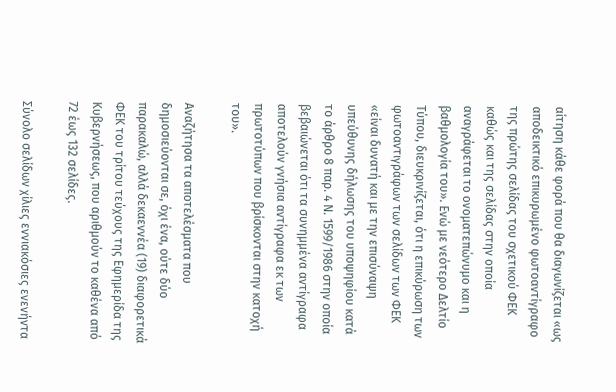αίτηση κάθε φορά που θα διαγωνίζεται «ως αποδεικτικό επικυρωμένο φωτοαντίγραφο της πρώτης σελίδας του σχετικού ΦΕΚ καθώς και της σελίδας στην οποία αναγράφεται το ονοματεπώνυμο και η βαθμολογία του». Ενώ με νεότερο Δελτίο Τύπου, διευκρινίζεται, ότι η επικύρωση των φωτοαντιγράφων των σελίδων των ΦΕΚ «είναι δυνατή και με την επισύναψη υπεύθυνης δήλωσης του υποψηφίου κατά το άρθρο 8 παρ. 4 Ν. 1599/1986 στην οποία βεβαιώνεται ότι τα συνημμένα αντίγραφα αποτελούν γνήσια αντίγραφα εκ των πρωτοτύπων που βρίσκονται στην κατοχή του».

Αναζήτησα τα αποτελέσματα που δημοσιεύονται σε, όχι ένα, ούτε δύο παρακαλώ, αλλά δεκαεννέα (19) διαφορετικά ΦΕΚ του τρίτου τεύχους της Εφημερίδα της Κυβερνήσεως, που αριθμούν το καθένα από 72 έως 132 σελίδες.

Σύνολο σελίδων χίλιες εννιακόσιες ενενήντα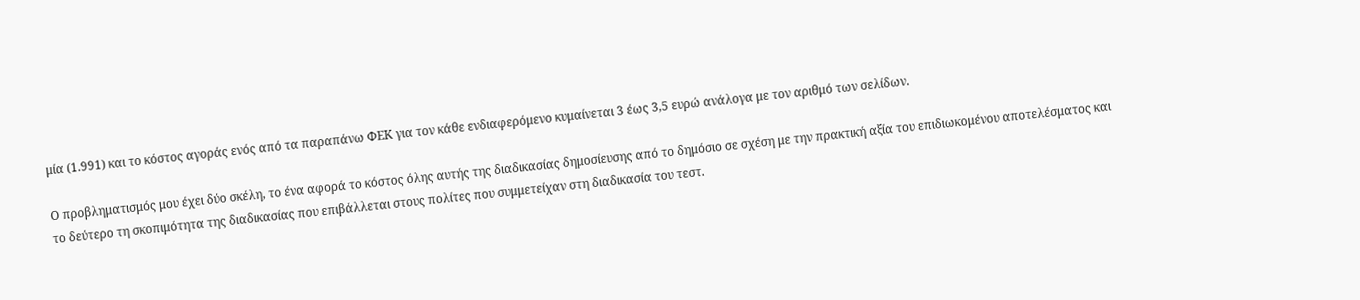μία (1.991) και το κόστος αγοράς ενός από τα παραπάνω ΦΕΚ για τον κάθε ενδιαφερόμενο κυμαίνεται 3 έως 3,5 ευρώ ανάλογα με τον αριθμό των σελίδων.

Ο προβληματισμός μου έχει δύο σκέλη, το ένα αφορά το κόστος όλης αυτής της διαδικασίας δημοσίευσης από το δημόσιο σε σχέση με την πρακτική αξία του επιδιωκομένου αποτελέσματος και το δεύτερο τη σκοπιμότητα της διαδικασίας που επιβάλλεται στους πολίτες που συμμετείχαν στη διαδικασία του τεστ.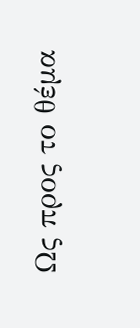Ως προς το θέμα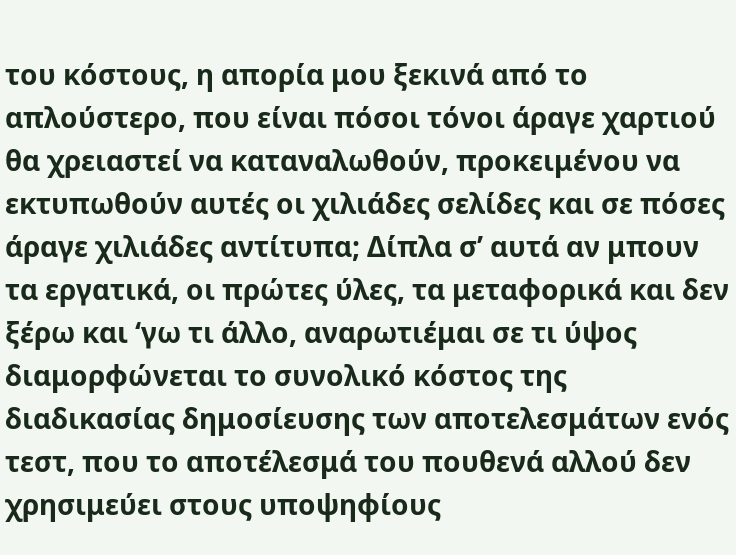του κόστους, η απορία μου ξεκινά από το απλούστερο, που είναι πόσοι τόνοι άραγε χαρτιού θα χρειαστεί να καταναλωθούν, προκειμένου να εκτυπωθούν αυτές οι χιλιάδες σελίδες και σε πόσες άραγε χιλιάδες αντίτυπα; Δίπλα σ’ αυτά αν μπουν τα εργατικά, οι πρώτες ύλες, τα μεταφορικά και δεν ξέρω και ‘γω τι άλλο, αναρωτιέμαι σε τι ύψος διαμορφώνεται το συνολικό κόστος της διαδικασίας δημοσίευσης των αποτελεσμάτων ενός τεστ, που το αποτέλεσμά του πουθενά αλλού δεν χρησιμεύει στους υποψηφίους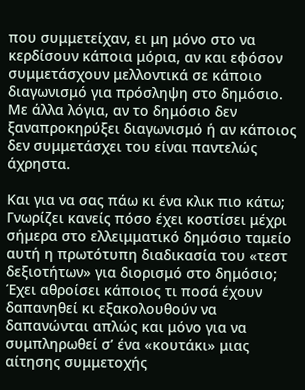που συμμετείχαν, ει μη μόνο στο να κερδίσουν κάποια μόρια, αν και εφόσον συμμετάσχουν μελλοντικά σε κάποιο διαγωνισμό για πρόσληψη στο δημόσιο. Με άλλα λόγια, αν το δημόσιο δεν ξαναπροκηρύξει διαγωνισμό ή αν κάποιος δεν συμμετάσχει του είναι παντελώς άχρηστα.

Και για να σας πάω κι ένα κλικ πιο κάτω; Γνωρίζει κανείς πόσο έχει κοστίσει μέχρι σήμερα στο ελλειμματικό δημόσιο ταμείο αυτή η πρωτότυπη διαδικασία του «τεστ δεξιοτήτων» για διορισμό στο δημόσιο; Έχει αθροίσει κάποιος τι ποσά έχουν δαπανηθεί κι εξακολουθούν να δαπανώνται απλώς και μόνο για να συμπληρωθεί σ’ ένα «κουτάκι» μιας αίτησης συμμετοχής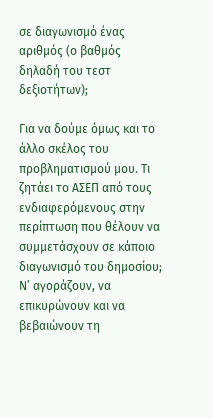σε διαγωνισμό ένας αριθμός (ο βαθμός δηλαδή του τεστ δεξιοτήτων);

Για να δούμε όμως και το άλλο σκέλος του προβληματισμού μου. Τι ζητάει το ΑΣΕΠ από τους ενδιαφερόμενους στην περίπτωση που θέλουν να συμμετάσχουν σε κάποιο διαγωνισμό του δημοσίου; Ν’ αγοράζουν, να επικυρώνουν και να βεβαιώνουν τη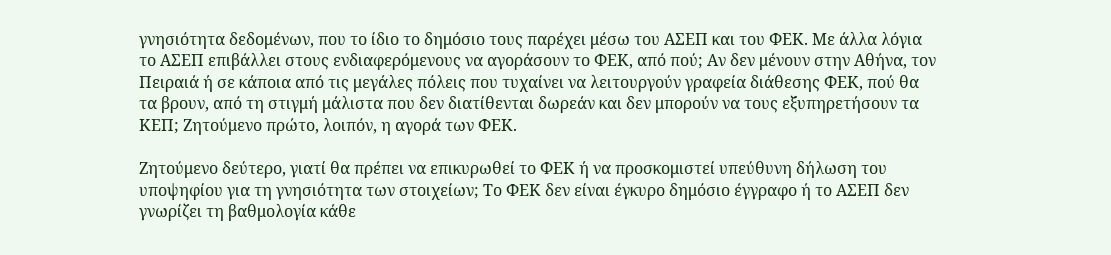γνησιότητα δεδομένων, που το ίδιο το δημόσιο τους παρέχει μέσω του ΑΣΕΠ και του ΦΕΚ. Με άλλα λόγια το ΑΣΕΠ επιβάλλει στους ενδιαφερόμενους να αγοράσουν το ΦΕΚ, από πού; Αν δεν μένουν στην Αθήνα, τον Πειραιά ή σε κάποια από τις μεγάλες πόλεις που τυχαίνει να λειτουργούν γραφεία διάθεσης ΦΕΚ, πού θα τα βρουν, από τη στιγμή μάλιστα που δεν διατίθενται δωρεάν και δεν μπορούν να τους εξυπηρετήσουν τα ΚΕΠ; Ζητούμενο πρώτο, λοιπόν, η αγορά των ΦΕΚ.

Ζητούμενο δεύτερο, γιατί θα πρέπει να επικυρωθεί το ΦΕΚ ή να προσκομιστεί υπεύθυνη δήλωση του υποψηφίου για τη γνησιότητα των στοιχείων; Το ΦΕΚ δεν είναι έγκυρο δημόσιο έγγραφο ή το ΑΣΕΠ δεν γνωρίζει τη βαθμολογία κάθε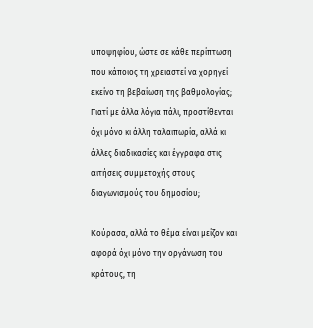υποψηφίου, ώστε σε κάθε περίπτωση που κάποιος τη χρειαστεί να χορηγεί εκείνο τη βεβαίωση της βαθμολογίας; Γιατί με άλλα λόγια πάλι, προστίθενται όχι μόνο κι άλλη ταλαιπωρία, αλλά κι άλλες διαδικασίες και έγγραφα στις αιτήσεις συμμετοχής στους διαγωνισμούς του δημοσίου;

Κούρασα, αλλά το θέμα είναι μείζον και αφορά όχι μόνο την οργάνωση του κράτους, τη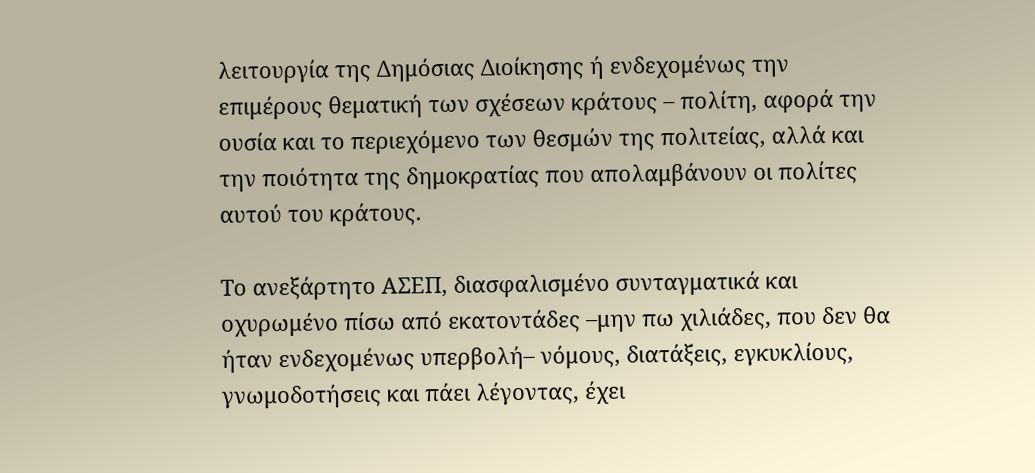λειτουργία της Δημόσιας Διοίκησης ή ενδεχομένως την επιμέρους θεματική των σχέσεων κράτους – πολίτη, αφορά την ουσία και το περιεχόμενο των θεσμών της πολιτείας, αλλά και την ποιότητα της δημοκρατίας που απολαμβάνουν οι πολίτες αυτού του κράτους.

Το ανεξάρτητο ΑΣΕΠ, διασφαλισμένο συνταγματικά και οχυρωμένο πίσω από εκατοντάδες –μην πω χιλιάδες, που δεν θα ήταν ενδεχομένως υπερβολή– νόμους, διατάξεις, εγκυκλίους, γνωμοδοτήσεις και πάει λέγοντας, έχει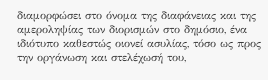διαμορφώσει στο όνομα της διαφάνειας και της αμεροληψίας των διορισμών στο δημόσιο, ένα ιδιότυπο καθεστώς οιονεί ασυλίας, τόσο ως προς την οργάνωση και στελέχωσή του,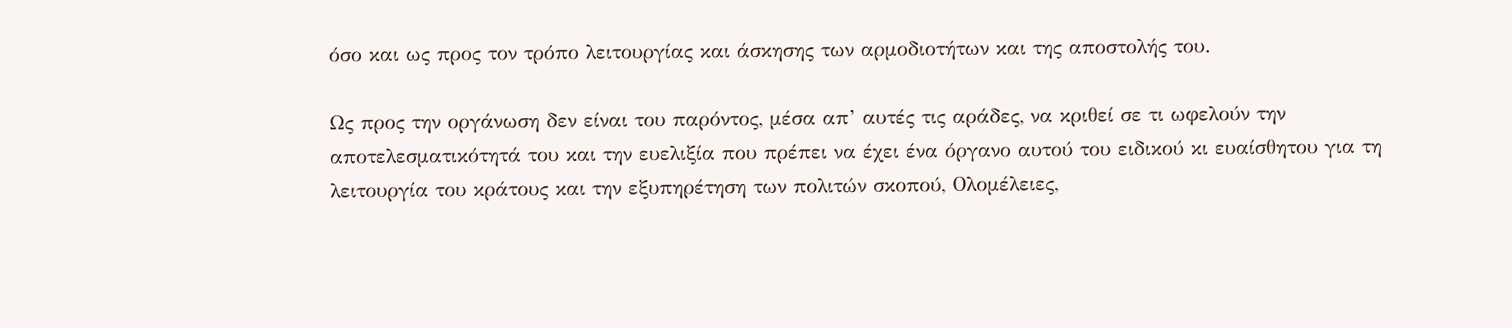όσο και ως προς τον τρόπο λειτουργίας και άσκησης των αρμοδιοτήτων και της αποστολής του.

Ως προς την οργάνωση δεν είναι του παρόντος, μέσα απ’ αυτές τις αράδες, να κριθεί σε τι ωφελούν την αποτελεσματικότητά του και την ευελιξία που πρέπει να έχει ένα όργανο αυτού του ειδικού κι ευαίσθητου για τη λειτουργία του κράτους και την εξυπηρέτηση των πολιτών σκοπού, Ολομέλειες,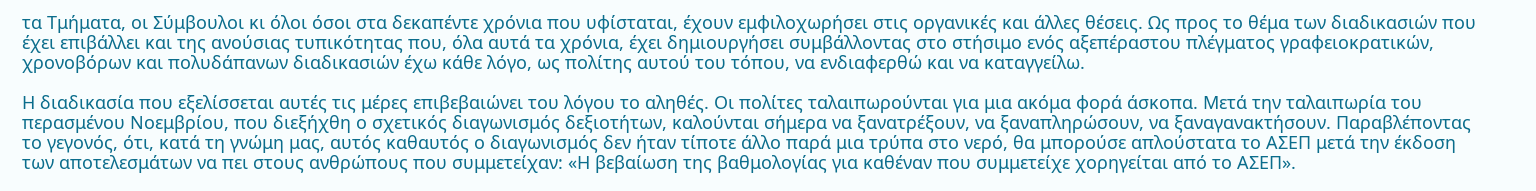τα Τμήματα, οι Σύμβουλοι κι όλοι όσοι στα δεκαπέντε χρόνια που υφίσταται, έχουν εμφιλοχωρήσει στις οργανικές και άλλες θέσεις. Ως προς το θέμα των διαδικασιών που έχει επιβάλλει και της ανούσιας τυπικότητας που, όλα αυτά τα χρόνια, έχει δημιουργήσει συμβάλλοντας στο στήσιμο ενός αξεπέραστου πλέγματος γραφειοκρατικών, χρονοβόρων και πολυδάπανων διαδικασιών έχω κάθε λόγο, ως πολίτης αυτού του τόπου, να ενδιαφερθώ και να καταγγείλω.

Η διαδικασία που εξελίσσεται αυτές τις μέρες επιβεβαιώνει του λόγου το αληθές. Οι πολίτες ταλαιπωρούνται για μια ακόμα φορά άσκοπα. Μετά την ταλαιπωρία του περασμένου Νοεμβρίου, που διεξήχθη ο σχετικός διαγωνισμός δεξιοτήτων, καλούνται σήμερα να ξανατρέξουν, να ξαναπληρώσουν, να ξαναγανακτήσουν. Παραβλέποντας το γεγονός, ότι, κατά τη γνώμη μας, αυτός καθαυτός ο διαγωνισμός δεν ήταν τίποτε άλλο παρά μια τρύπα στο νερό, θα μπορούσε απλούστατα το ΑΣΕΠ μετά την έκδοση των αποτελεσμάτων να πει στους ανθρώπους που συμμετείχαν: «Η βεβαίωση της βαθμολογίας για καθέναν που συμμετείχε χορηγείται από το ΑΣΕΠ».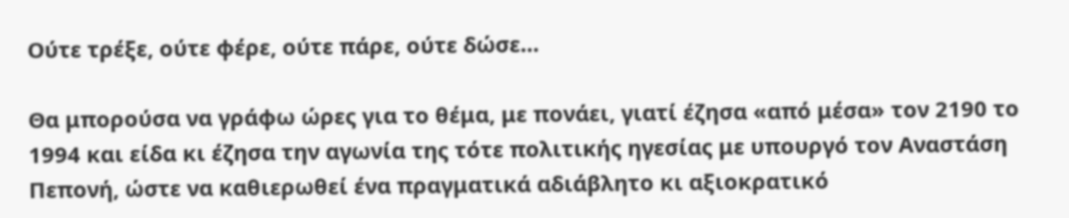Ούτε τρέξε, ούτε φέρε, ούτε πάρε, ούτε δώσε…

Θα μπορούσα να γράφω ώρες για το θέμα, με πονάει, γιατί έζησα «από μέσα» τον 2190 το 1994 και είδα κι έζησα την αγωνία της τότε πολιτικής ηγεσίας με υπουργό τον Αναστάση Πεπονή, ώστε να καθιερωθεί ένα πραγματικά αδιάβλητο κι αξιοκρατικό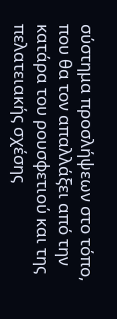σύστημα προσλήψεων στο τόπο, που θα τον απαλλάξει από την κατάρα του ρουσφετιού και της πελατειακής σχέσης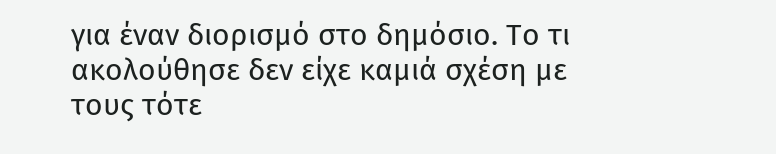για έναν διορισμό στο δημόσιο. Το τι ακολούθησε δεν είχε καμιά σχέση με τους τότε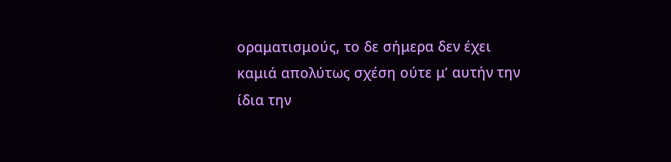οραματισμούς, το δε σήμερα δεν έχει καμιά απολύτως σχέση ούτε μ’ αυτήν την ίδια την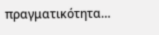πραγματικότητα…